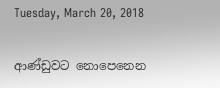Tuesday, March 20, 2018

ආණ්ඩුවට නොපෙනෙන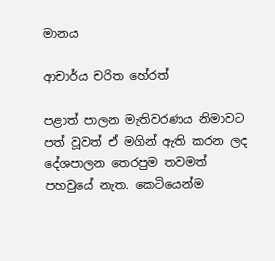මානය

ආචාර්ය චරිත හේරත්

පළාත් පාලන මැතිවරණය නිමාවට පත් වූවත් ඒ මගින් ඇති කරන ලද දේශපාලන තෙරපුම තවමත් පහවුයේ නැත. කෙටියෙන්ම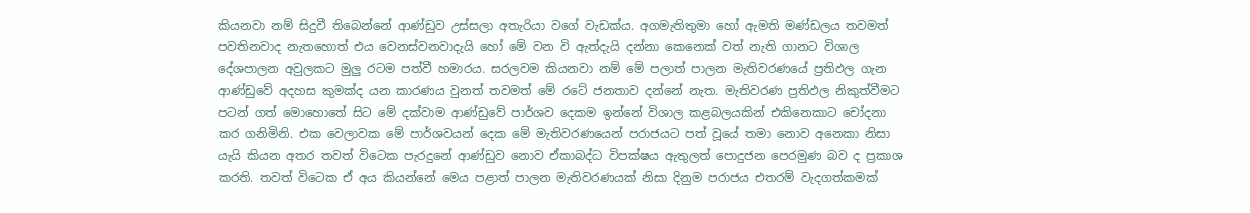කියනවා නම් සිදුවී තිබෙන්නේ ආණ්ඩුව උස්සලා අතැරියා වගේ වැඩක්ය. අගමැතිතුමා හෝ ඇමති මණ්ඩලය තවමත් පවතිනවාද නැතහොත් එය වෙනස්වනවාදැයි හෝ මේ වන වි ඇත්දැයි දන්නා කෙනෙක් වත් නැති ගානට විශාල දේශපාලන අවුලකට මුලු රටම පත්වී හමාරය. සරලවම කියනවා නම් මේ පලාත් පාලන මැතිවරණයේ ප්‍රතිඵල ගැන ආණ්ඩුවේ අදහස කුමක්ද යන කාරණය වුනත් තවමත් මේ රටේ ජනතාව දන්නේ නැත. මැතිවරණ ප්‍රතිඵල නිකුත්වීමට පටන් ගත් මොහොතේ සිට මේ දක්වාම ආණ්ඩුවේ පාර්ශව දෙකම ඉන්නේ විශාල කළබලයකින් එකිනෙකාට චෝදනා කර ගනිමිනි. එක වෙලාවක මේ පාර්ශවයන් දෙක මේ මැතිවරණයෙන් පරාජයට පත් වූයේ තමා නොව අනෙකා නිසා යැයි කියන අතර තවත් විටෙක පැරදුනේ ආණ්ඩුව නොව ඒකාබද්ධ විපක්ෂය ඇතුලත් පොදුජන පෙරමුණ බව ද ප්‍රකාශ කරති. තවත් විටෙක ඒ අය කියන්නේ මෙය පළාත් පාලන මැතිවරණයක් නිසා දිනුම පරාජය එතරම් වැදගත්කමක්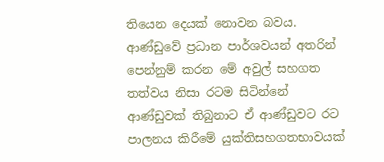තියෙන දෙයක් නොවන බවය. ආණ්ඩුවේ ප්‍රධාන පාර්ශවයන් අතරින් පෙන්නුම් කරන මේ අවුල් සහගත තත්වය නිසා රටම සිටින්නේ ආණ්ඩුවක් තිබුනාට ඒ ආණ්ඩුවට රට පාලනය කිරීමේ යුක්තිසහගතභාවයක්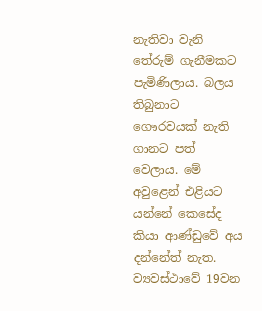නැතිවා වැනි තේරුම් ගැනීමකට පැමිණිලාය. බලය තිබුනාට ගෞරවයක් නැති ගානට පත් වෙලාය. මේ අවුළෙන් එළියට යන්නේ කෙසේද කියා ආණ්ඩුවේ අය දන්නේත් නැත. ව්‍යවස්ථාවේ 19වන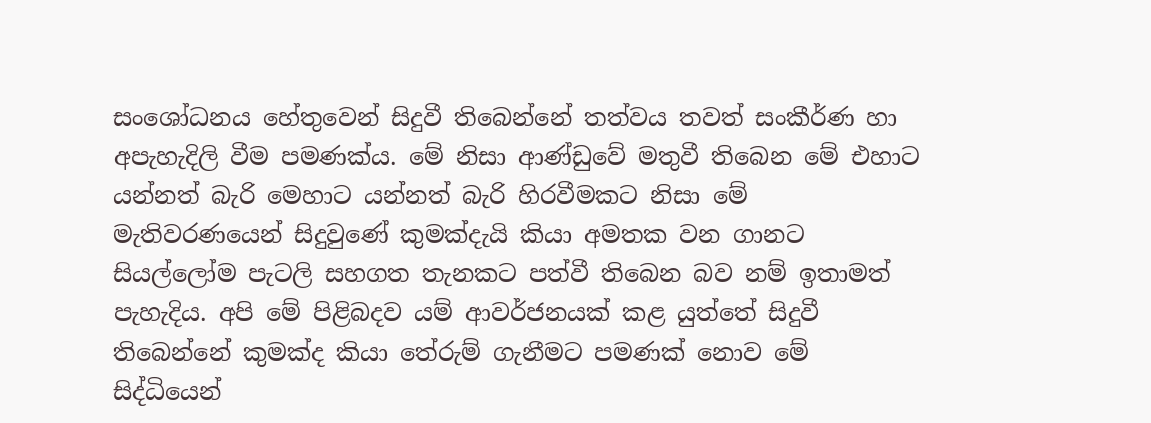සංශෝධනය හේතුවෙන් සිදුවී තිබෙන්නේ තත්වය තවත් සංකීර්ණ හා අපැහැදිලි වීම පමණක්ය. මේ නිසා ආණ්ඩුවේ මතුවී තිබෙන මේ එහාට යන්නත් බැරි මෙහාට යන්නත් බැරි හිරවීමකට නිසා මේ මැතිවරණයෙන් සිදුවුණේ කුමක්දැයි කියා අමතක වන ගානට සියල්ලෝම පැටලි සහගත තැනකට පත්වී තිබෙන බව නම් ඉතාමත් පැහැදිය. අපි මේ පිළිබදව යම් ආවර්ජනයක් කළ යුත්තේ සිදුවී තිබෙන්නේ කුමක්ද කියා තේරුම් ගැනීමට පමණක් නොව මේ සිද්ධියෙන්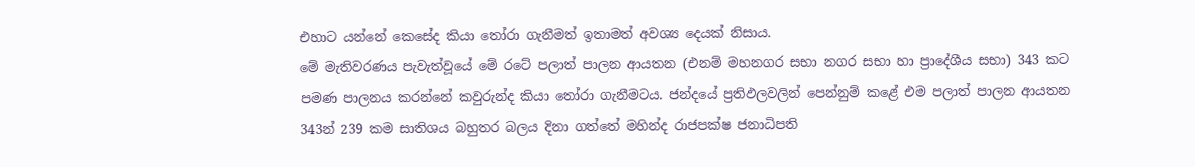එහාට යන්නේ කෙසේද කියා තෝරා ගැනීමත් ඉතාමත් අවශ්‍ය දෙයක් නිසාය.
මේ මැතිවරණය පැවැත්වූයේ මේ රටේ පලාත් පාලන ආයතන (එනම් මහනගර සභා නගර සභා හා ප්‍රාදේශීය සභා) 343 කට පමණ පාලනය කරන්නේ කවුරුන්ද කියා තෝරා ගැනීමටය. ජන්දයේ ප්‍රතිඵලවලින් පෙන්නුම් කළේ එම පලාත් පාලන ආයතන 343න් 239 කම සාතිශය බහුතර බලය දිනා ගත්තේ මහින්ද රාජපක්ෂ ජනාධිපති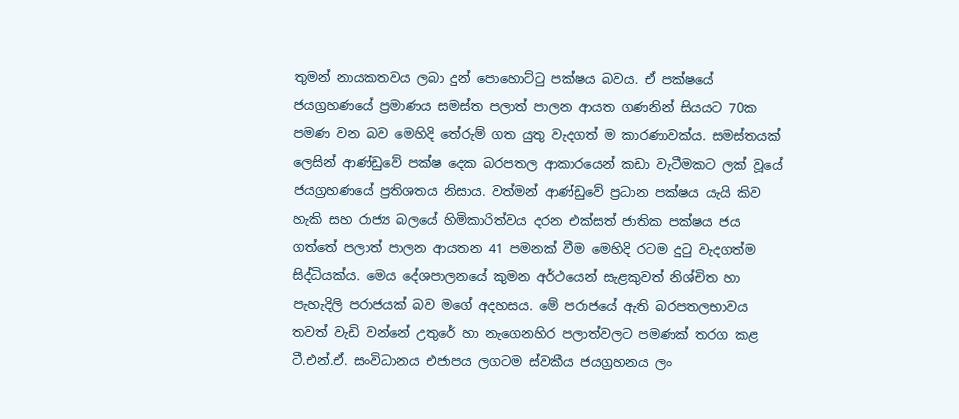තුමන් නායකතවය ලබා දුන් පොහොට්ටු පක්ෂය බවය. ඒ පක්ෂයේ ජයග්‍රහණයේ ප්‍රමාණය සමස්ත පලාත් පාලන ආයත ගණනින් සියයට 70ක පමණ වන බව මෙහිදි තේරුම් ගත යුතු වැදගත් ම කාරණාවක්ය. සමස්තයක් ලෙසින් ආණ්ඩුවේ පක්ෂ දෙක බරපතල ආකාරයෙන් කඩා වැටීමකට ලක් වූයේ ජයග්‍රහණයේ ප්‍රතිශතය නිසාය. වත්මන් ආණ්ඩුවේ ප්‍රධාන පක්ෂය යැයි කිව හැකි සහ රාජ්‍ය බලයේ හිමිකාරිත්වය දරන එක්සත් ජාතික පක්ෂය ජය ගත්තේ පලාත් පාලන ආයතන 41 පමනක් වීම මෙහිදි රටම දුටු වැදගත්ම සිද්ධියක්ය. මෙය දේශපාලනයේ කුමන අර්ථයෙන් සැළකුවත් නිශ්චිත හා පැහැදිලි පරාජයක් බව මගේ අදහසය. මේ පරාජයේ ඇති බරපතලභාවය තවත් වැඩි වන්නේ උතුරේ හා නැගෙනහිර පලාත්වලට පමණක් තරග කළ ටී.එන්.ඒ. සංවිධානය එජාපය ලගටම ස්වකීය ජයග්‍රහනය ලං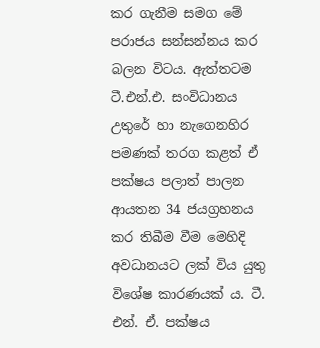කර ගැනීම සමග මේ පරාජය සන්සන්නය කර බලන විටය. ඇත්තටම ටී.එන්.එ. සංවිධානය උතුරේ හා නැගෙනහිර පමණක් තරග කළත් ඒ පක්ෂය පලාත් පාලන ආයතන 34 ජයග්‍රහනය කර තිබීම වීම මෙහිදි අවධානයට ලක් විය යුතු විශේෂ කාරණයක් ය. ටී. එන්. ඒ. පක්ෂය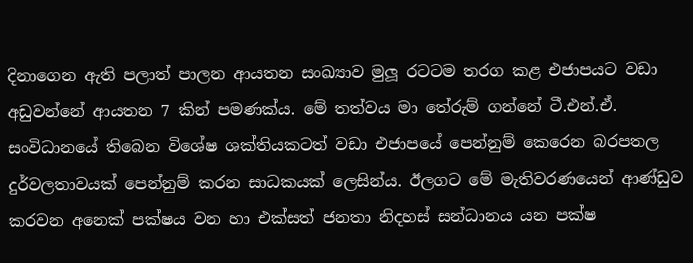දිනාගෙන ඇති පලාත් පාලන ආයතන සංඛ්‍යාව මුලූ රටටම තරග කළ එජාපයට වඩා අඩුවන්නේ ආයතන 7 කින් පමණක්ය. මේ තත්වය මා තේරුම් ගන්නේ ටී.එන්.ඒ. සංවිධානයේ තිබෙන විශේෂ ශක්තියකටත් වඩා එජාපයේ පෙන්නුම් කෙරෙන බරපතල දුර්වලතාවයක් පෙන්නුම් කරන සාධකයක් ලෙසින්ය. ඊලගට මේ මැතිවරණයෙන් ආණ්ඩුව කරවන අනෙක් පක්ෂය වන හා එක්සත් ජනතා නිදහස් සන්ධානය යන පක්ෂ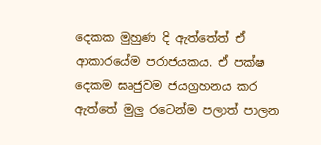දෙකක මුහුණ දි ඇත්තේත් ඒ ආකාරයේම පරාජයකය. ඒ පක්ෂ දෙකම ඝෘජුවම ජයග්‍රහනය කර ඇත්තේ මුලු රටෙන්ම පලාත් පාලන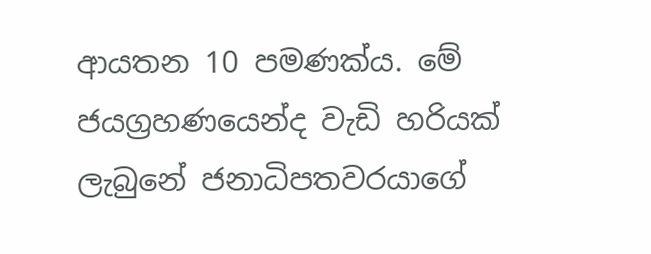ආයතන 10 පමණක්ය. මේ ජයග්‍රහණයෙන්ද වැඩි හරියක් ලැබුනේ ජනාධිපතවරයාගේ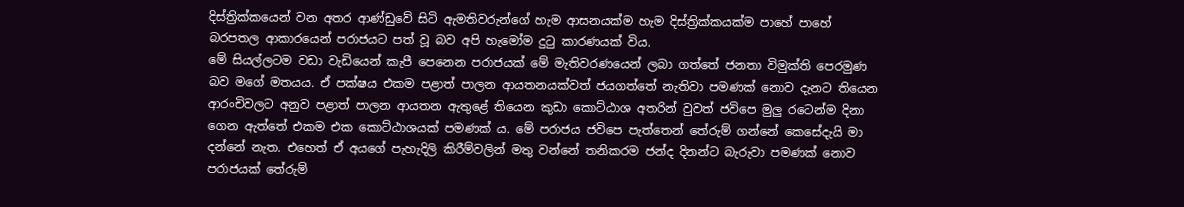දිස්ත්‍රික්කයෙන් වන අතර ආණ්ඩුවේ සිටි ඇමතිවරුන්ගේ හැම ආසනයක්ම හැම දිස්ත්‍රික්කයක්ම පාහේ පාහේ බරපතල ආකාරයෙන් පරාජයට පත් වූ බව අපි හැමෝම දුටු කාරණයක් විය.
මේ සියල්ලටම වඩා වැඩියෙන් කැපී පෙනෙන පරාජයක් මේ මැතිවරණයෙන් ලබා ගත්තේ ජනතා විමුක්ති පෙරමුණ බව මගේ මතයය. ඒ පක්ෂය එකම පළාත් පාලන ආයතනයක්වත් ජයගත්තේ නැතිවා පමණක් නොව දැනට තියෙන ආරංචිවලට අනුව පළාත් පාලන ආයතන ඇතුළේ තියෙන කුඩා කොට්ඨාශ අතරින් වුවත් ජවිපෙ මුලු රටෙන්ම දිනා ගෙන ඇත්තේ එකම එක කොට්ඨාශයක් පමණක් ය. මේ පරාජය ජවිපෙ පැත්තෙන් තේරුම් ගන්නේ කෙසේදැයි මා දන්නේ නැත. එහෙත් ඒ අයගේ පැහැදිලි කිරීම්වලින් මතු වන්නේ තනිකරම ජන්ද දිනන්ට බැරුවා පමණක් නොව පරාජයක් තේරුම්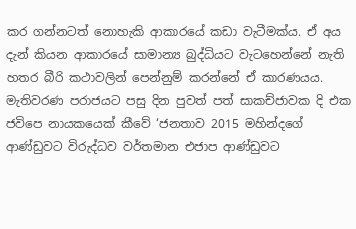කර ගන්නටත් නොහැකි ආකාරයේ කඩා වැටීමක්ය. ඒ අය දැන් කියන ආකාරයේ සාමාන්‍ය බුද්ධියට වැටහෙන්නේ නැති හතර බීරි කථාවලින් පෙන්නුම් කරන්නේ ඒ කාරණයය. මැතිවරණ පරාජයට පසු දින පුවත් පත් සාකච්ජාවක දි එක ජවිපෙ නායකයෙක් කීවේ ‘ජනතාව 2015 මහින්දගේ ආණ්ඩුවට විරුද්ධව වර්තමාන එජාප ආණ්ඩුවට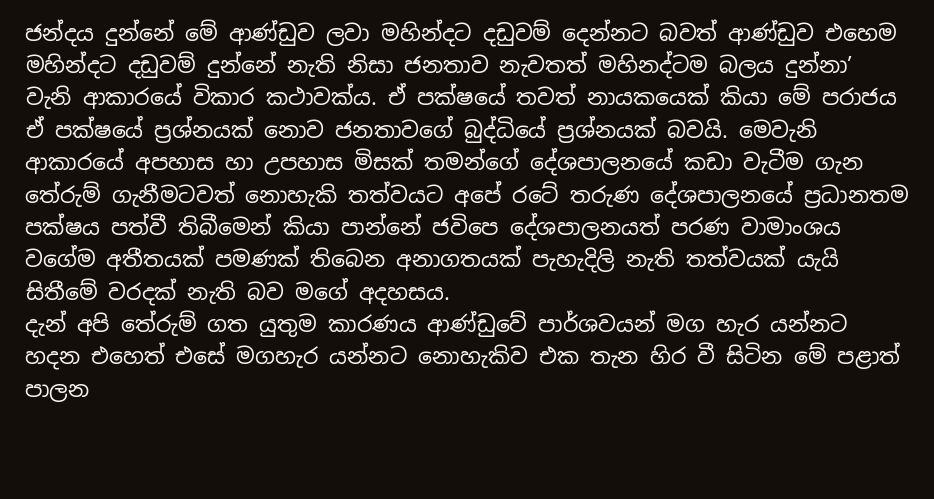ජන්දය දුන්නේ මේ ආණ්ඩුව ලවා මහින්දට දඩුවම් දෙන්නට බවත් ආණ්ඩුව එහෙම මහින්දට දඩුවම් දුන්නේ නැති නිසා ජනතාව නැවතත් මහිනද්ටම බලය දුන්නා’ වැනි ආකාරයේ විකාර කථාවක්ය. ඒ පක්ෂයේ තවත් නායකයෙක් කියා මේ පරාජය ඒ පක්ෂයේ ප්‍රශ්නයක් නොව ජනතාවගේ බුද්ධියේ ප්‍රශ්නයක් බවයි. මෙවැනි ආකාරයේ අපහාස හා උපහාස මිසක් තමන්ගේ දේශපාලනයේ කඩා වැටීම ගැන තේරුම් ගැනීමටවත් නොහැකි තත්වයට අපේ රටේ තරුණ දේශපාලනයේ ප්‍රධානතම පක්ෂය පත්වී තිබීමෙන් කියා පාන්නේ ජවිපෙ දේශපාලනයත් පරණ වාමාංශය වගේම අතීතයක් පමණක් තිබෙන අනාගතයක් පැහැදිලි නැති තත්වයක් යැයි සිතීමේ වරදක් නැති බව මගේ අදහසය.
දැන් අපි තේරුම් ගත යුතුම කාරණය ආණ්ඩුවේ පාර්ශවයන් මග හැර යන්නට හදන එහෙත් එසේ මගහැර යන්නට නොහැකිව එක තැන හිර වී සිටින මේ පළාත් පාලන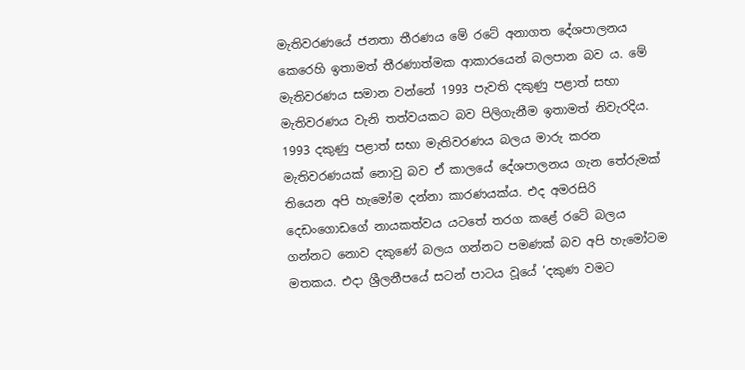මැතිවරණයේ ජනතා තීරණය මේ රටේ අනාගත දේශපාලනය කෙරෙහි ඉතාමත් තීරණාත්මක ආකාරයෙන් බලපාන බව ය. මේ මැතිවරණය සමාන වන්නේ 1993 පැවති දකුණු පළාත් සභා මැතිවරණය වැනි තත්වයකට බව පිලිගැනීම ඉතාමත් නිවැරදිය. 1993 දකුණු පළාත් සභා මැතිවරණය බලය මාරු කරන මැතිවරණයක් නොවු බව ඒ කාලයේ දේශපාලනය ගැන තේරුමක් තියෙන අපි හැමෝම දන්නා කාරණයක්ය. එද අමරසිරි දෙඩංගොඩගේ නායකත්වය යටතේ තරග කළේ රටේ බලය ගන්නට නොව දකුණේ බලය ගන්නට පමණක් බව අපි හැමෝටම මතකය. එදා ශ්‍රීලනීපයේ සටන් පාටය වූයේ ‘දකුණ වමට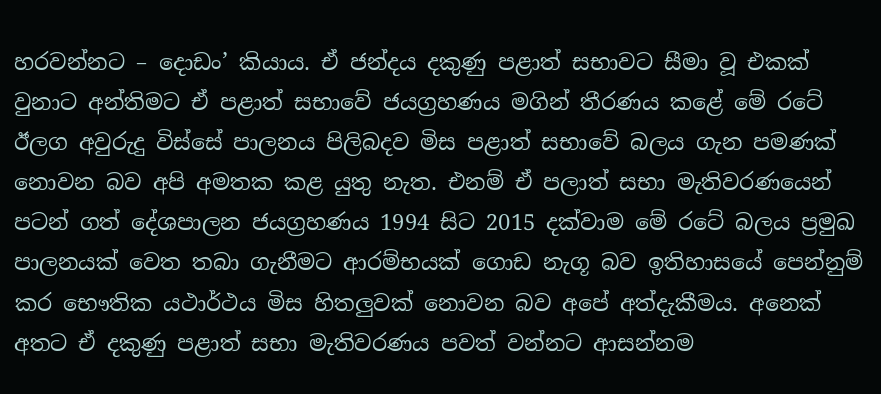හරවන්නට – දොඩං’ කියාය. ඒ ජන්දය දකුණු පළාත් සභාවට සීමා වූ එකක් වුනාට අන්තිමට ඒ පළාත් සභාවේ ජයග්‍රහණය මගින් තීරණය කළේ මේ රටේ ඊලග අවුරුදු විස්සේ පාලනය පිලිබදව මිස පළාත් සභාවේ බලය ගැන පමණක් නොවන බව අපි අමතක කළ යුතු නැත. එනම් ඒ පලාත් සභා මැතිවරණයෙන් පටන් ගත් දේශපාලන ජයග්‍රහණය 1994 සිට 2015 දක්වාම මේ රටේ බලය ප්‍රමුඛ පාලනයක් වෙත තබා ගැනීමට ආරම්භයක් ගොඩ නැගූ බව ඉතිහාසයේ පෙන්නුම් කර භෞතික යථාර්ථය මිස හිතලුවක් නොවන බව අපේ අත්දැකීමය. අනෙක් අතට ඒ දකුණු පළාත් සභා මැතිවරණය පවත් වන්නට ආසන්නම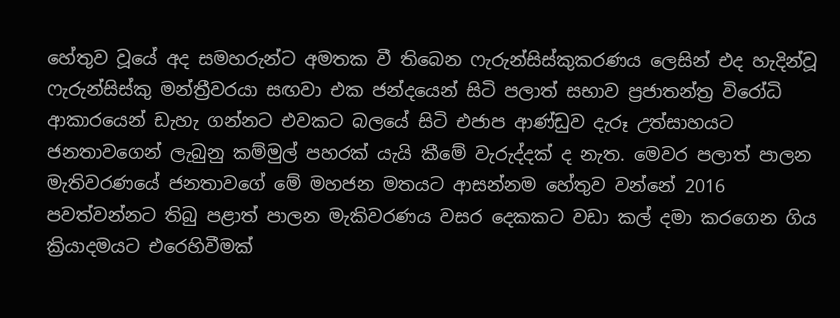හේතුව වූයේ අද සමහරුන්ට අමතක වී තිබෙන ෆැරුන්සිස්කුකරණය ලෙසින් එද හැදින්වූ ෆැරුන්සිස්කු මන්ත්‍රීවරයා සඟවා එක ජන්දයෙන් සිටි පලාත් සභාව ප්‍රජාතන්ත්‍ර විරෝධි ආකාරයෙන් ඩැහැ ගන්නට එවකට බලයේ සිටි එජාප ආණ්ඩුව දැරූ උත්සාහයට ජනතාවගෙන් ලැබුනු කම්මුල් පහරක් යැයි කීමේ වැරුද්දක් ද නැත. මෙවර පලාත් පාලන මැතිවරණයේ ජනතාවගේ මේ මහජන මතයට ආසන්නම හේතුව වන්නේ 2016 පවත්වන්නට තිබු පළාත් පාලන මැකිවරණය වසර දෙකකට වඩා කල් දමා කරගෙන ගිය ක්‍රියාදමයට එරෙහිවීමක්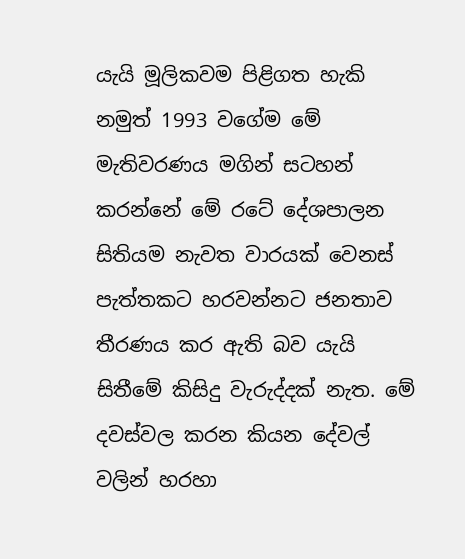යැයි මූලිකවම පිළිගත හැකි නමුත් 1993 වගේම මේ මැතිවරණය මගින් සටහන් කරන්නේ මේ රටේ දේශපාලන සිතියම නැවත වාරයක් වෙනස් පැත්තකට හරවන්නට ජනතාව තීරණය කර ඇති බව යැයි සිතීමේ කිසිදු වැරුද්දක් නැත. මේ දවස්වල කරන කියන දේවල් වලින් හරහා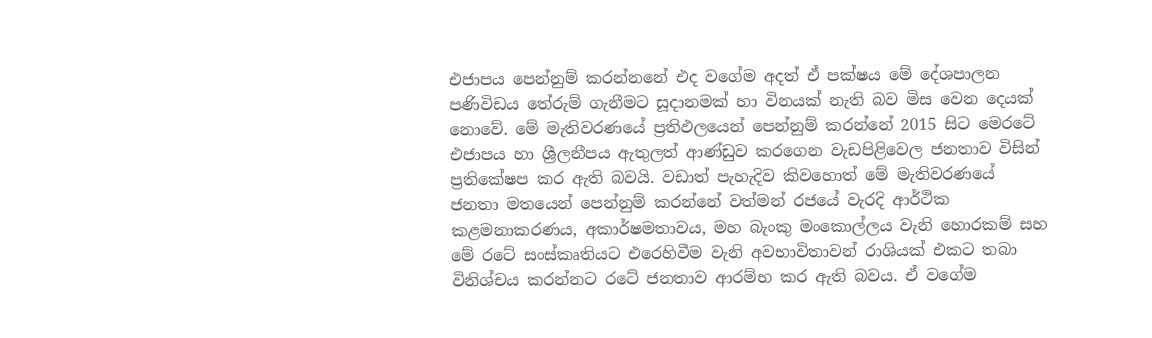එජාපය පෙන්නුම් කරන්නනේ එද වගේම අදත් ඒ පක්ෂය මේ දේශපාලන පණිවිඩය තේරුම් ගැනීමට සූදානමක් හා විනයක් නැති බව මිස වෙන දෙයක් නොවේ. මේ මැතිවරණයේ ප්‍රතිඵලයෙන් පෙන්නුම් කරන්නේ 2015 සිට මෙරටේ එජාපය හා ශ්‍රීලනීපය ඇතුලත් ආණ්ඩුව කරගෙන වැඩපිළිවෙල ජනතාව විසින් ප්‍රතිකේෂප කර ඇති බවයි. වඩාත් පැහැදිව කිවහොත් මේ මැතිවරණයේ ජනතා මතයෙන් පෙන්නුම් කරන්නේ වත්මන් රජයේ වැරදි ආර්ථික කළමනාකරණය, අකාර්ෂමතාවය, මහ බැංකු මංකොල්ලය වැනි හොරකම් සහ මේ රටේ සංස්කෘතියට එරෙහිවීම වැනි අවභාවිතාවන් රාශියක් එකට තබා විනිශ්චය කරන්නට රටේ ජනතාව ආරම්භ කර ඇති බවය. ඒ වගේම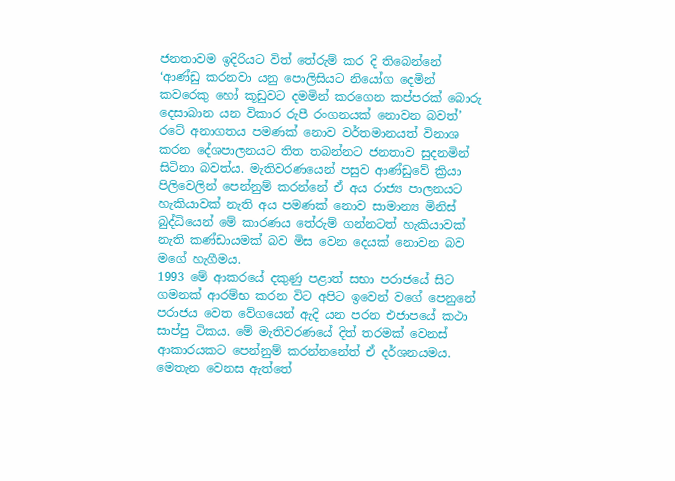ජනතාවම ඉදිරියට විත් තේරුම් කර දි තිබෙන්නේ ‘ආණ්ඩු කරනවා යනු පොලිසියට නියෝග දෙමින් කවරෙකු හෝ කූඩුවට දමමින් කරගෙන කප්පරක් බොරු දෙසාබාන යන විකාර රුපී රංගනයක් නොවන බවත්’ රටේ අනාගතය පමණක් නොව වර්තමානයත් විනාශ කරන දේශපාලනයට තිත තබන්නට ජනතාව සුදනමින් සිටිනා බවත්ය. මැතිවරණයෙන් පසුව ආණ්ඩුවේ ක්‍රියා පිලිවෙලින් පෙන්නුම් කරන්නේ ඒ අය රාජ්‍ය පාලනයට හැකියාවක් නැති අය පමණක් නොව සාමාන්‍ය මිනිස් බුද්ධියෙන් මේ කාරණය තේරුම් ගන්නටත් හැකියාවක් නැති කණ්ඩායමක් බව මිස වෙන දෙයක් නොවන බව මගේ හැගීමය.
1993 මේ ආකරයේ දකුණු පළාත් සභා පරාජයේ සිට ගමනක් ආරම්භ කරන විට අපිට ඉවෙන් වගේ පෙනුනේ පරාජය වෙත වේගයෙන් ඇදි යන පරන එජාපයේ කථා සාප්පු ටිකය. මේ මැතිවරණයේ දිත් තරමක් වෙනස් ආකාරයකට පෙන්නුම් කරන්නනේත් ඒ දර්ශනයමය. මෙතැන වෙනස ඇත්තේ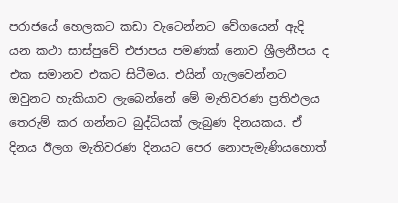පරාජයේ හෙලකට කඩා වැටෙන්නට වේගයෙන් ඇදි යන කථා සාස්පුවේ එජාපය පමණක් නොව ශ්‍රීලනීපය ද එක සමානව එකට සිටීමය. එයින් ගැලවෙන්නට ඔවුනට හැකියාව ලැබෙන්නේ මේ මැතිවරණ ප්‍රතිඵලය තෙරුම් කර ගන්නට බුද්ධියක් ලැබුණ දිනයකය. ඒ දිනය ඊලග මැතිවරණ දිනයට පෙර නොපැමැණියහොත්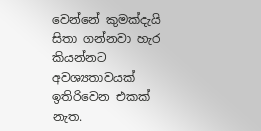වෙන්නේ කුමක්දැයි සිතා ගන්නවා හැර කියන්නට අවශ්‍යතාවයක් ඉතිරිවෙන එකක් නැත.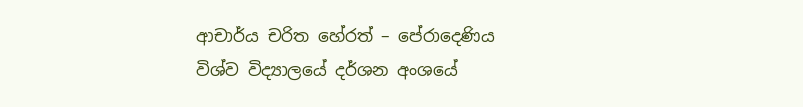ආචාර්ය චරිත හේරත් – පේරාදෙණිය විශ්ව විද්‍යාලයේ දර්ශන අංශයේ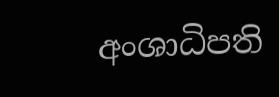අංශාධිපති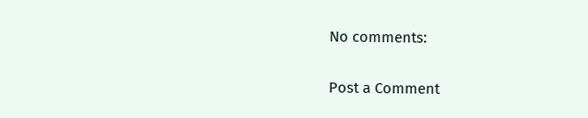No comments:

Post a Comment